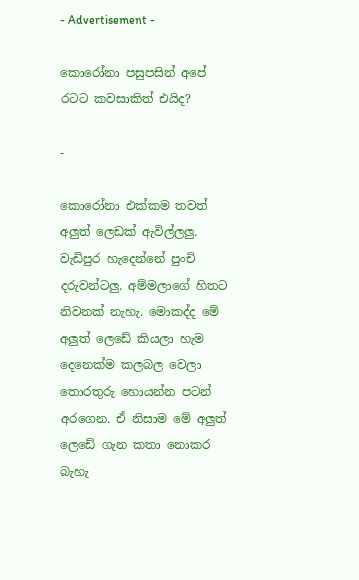- Advertisement -

කොරෝනා පසුපසින් අපේ රටට කවසාකිත් එයිද?

-

කොරෝනා එක්කම තවත් අලුත් ලෙඩක් ඇවිල්ලලු. වැඩිපුර හැදෙන්නේ පුංචි දරුවන්ටලු. අම්මලාගේ හිතට නිවනක් නැහැ. මොකද්ද මේ අලුත් ලෙඩේ කියලා හැම දෙනෙක්ම කලබල වෙලා තොරතුරු හොයන්න පටන් අරගෙන. ඒ නිසාම මේ අලුත් ලෙඩේ ගැන කතා නොකර බැහැ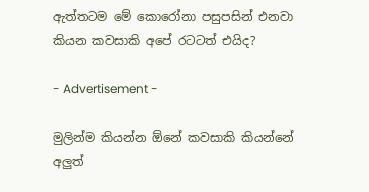ඇත්තටම මේ කොරෝනා පසුපසින් එනවා කියන කවසාකි අපේ රටටත් එයිද?

- Advertisement -

මුලින්ම කියන්න ඕනේ කවසාකි කියන්නේ අලුත්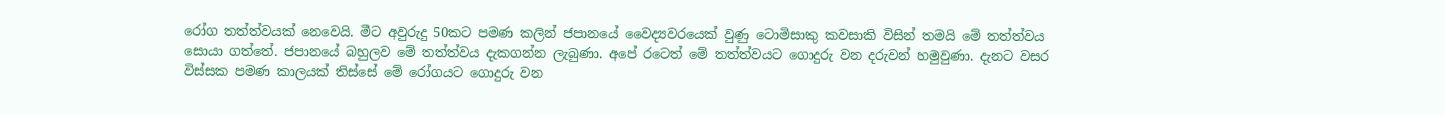රෝග තත්ත්වයක් නෙවෙයි. මීට අවුරුදු 50කට පමණ කලින් ජපානයේ වෛද්‍යවරයෙක් වුණු ටොමිසාකු කවසාකි විසින් තමයි මේ තත්ත්වය සොයා ගත්තේ. ජපානයේ බහුලව මේ තත්ත්වය දැකගන්න ලැබුණා. අපේ රටෙත් මේ තත්ත්වයට ගොදුරු වන දරුවන් හමුවුණා. දැනට වසර විස්සක පමණ කාලයක් තිස්සේ මේ රෝගයට ගොදුරු වන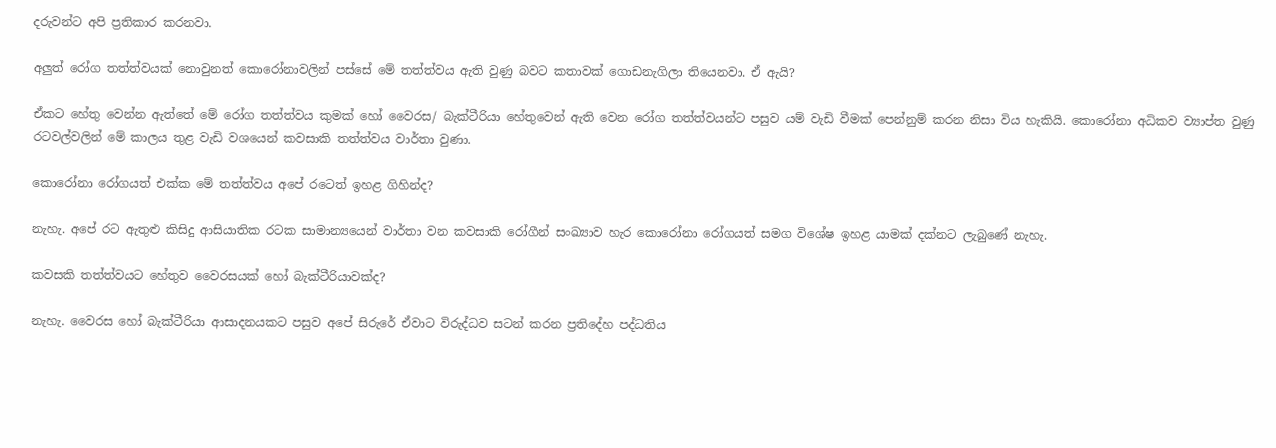දරුවන්ට අපි ප්‍රතිකාර කරනවා.

අලුත් රෝග තත්ත්වයක් නොවුනත් කොරෝනාවලින් පස්සේ මේ තත්ත්වය ඇති වුණු බවට කතාවක් ගොඩනැගිලා තියෙනවා. ඒ ඇයි?

ඒකට හේතු වෙන්න ඇත්තේ මේ රෝග තත්ත්වය කුමක් හෝ වෛරස/ බැක්ටීරියා හේතුවෙන් ඇති වෙන රෝග තත්ත්වයන්ට පසුව යම් වැඩි වීමක් පෙන්නුම් කරන නිසා විය හැකියි. කොරෝනා අධිකව ව්‍යාප්ත වුණු රටවල්වලින් මේ කාලය තුළ වැඩි වශයෙන් කවසාකි තත්ත්වය වාර්තා වුණා.

කොරෝනා රෝගයත් එක්ක මේ තත්ත්වය අපේ රටෙත් ඉහළ ගිහින්ද?

නැහැ. අපේ රට ඇතුළු කිසිදු ආසියාතික රටක සාමාන්‍යයෙන් වාර්තා වන කවසාකි රෝගීන් සංඛ්‍යාව හැර කොරෝනා රෝගයත් සමග විශේෂ ඉහළ යාමක් දක්නට ලැබුණේ නැහැ.

කවසකි තත්ත්වයට හේතුව වෛරසයක් හෝ බැක්ටීරියාවක්ද?

නැහැ. වෛරස හෝ බැක්ටීරියා ආසාදනයකට පසුව අපේ සිරුරේ ඒවාට විරුද්ධව සටන් කරන ප්‍රතිදේහ පද්ධතිය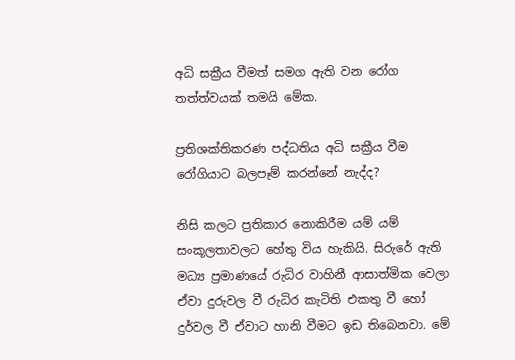අධි සක්‍රීය වීමත් සමග ඇති වන රෝග තත්ත්වයක් තමයි මේක.

ප්‍රතිශක්තිකරණ පද්ධතිය අධි සක්‍රීය වීම රෝගියාට බලපෑම් කරන්නේ නැද්ද?

නිසි කලට ප්‍රතිකාර නොකිරීම යම් යම් සංකූලතාවලට හේතු විය හැකියි. සිරුරේ ඇති මධ්‍ය ප්‍රමාණයේ රුධිර වාහිනී ආසාත්මික වෙලා ඒවා දුරුවල වී රුධිර කැටිති එකතු වී හෝ දුර්වල වී ඒවාට හානි වීමට ඉඩ තිබෙනවා. මේ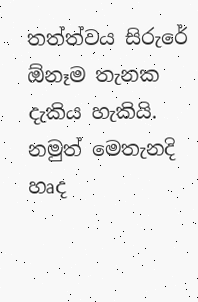තත්ත්වය සිරුරේ ඕනෑම තැනක දැකිය හැකියි. නමුත් මෙතැනදි හෘද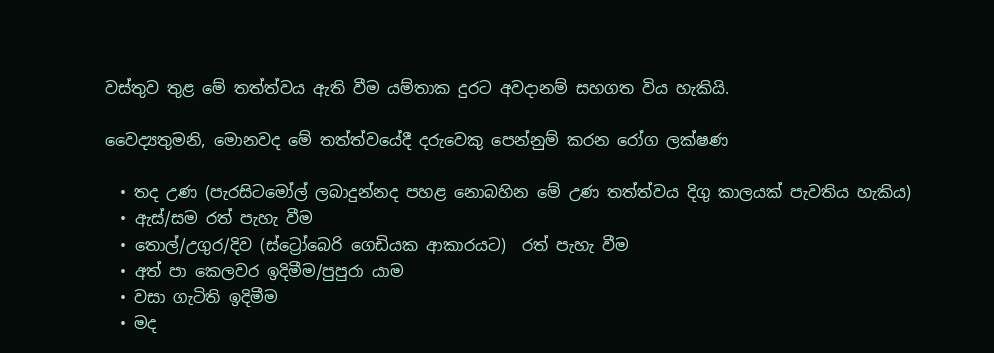වස්තුව තුළ මේ තත්ත්වය ඇති වීම යම්තාක දුරට අවදානම් සහගත විය හැකියි.

වෛද්‍යතුමනි, මොනවද මේ තත්ත්වයේදී දරුවෙකු පෙන්නුම් කරන රෝග ලක්ෂණ

  • තද උණ (පැරසිටමෝල් ලබාදුන්නද පහළ නොබහින මේ උණ තත්ත්වය දිගු කාලයක් පැවතිය හැකිය)
  • ඇස්/සම රත් පැහැ වීම
  • තොල්/උගුර/දිව (ස්ට්‍රෝබෙරි ගෙඩියක ආකාරයට)  රත් පැහැ වීම
  • අත් පා කෙලවර ඉදිමීම/පුපුරා යාම
  • වසා ගැටිති ඉදිමීම
  • මද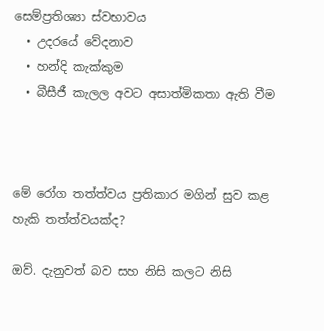සෙම්ප්‍රතිශ්‍යා ස්වභාවය
  • උදරයේ වේදනාව
  • හන්දි කැක්කුම
  • බීසීජී කැලල අවට අසාත්මිකතා ඇති වීම



මේ රෝග තත්ත්වය ප්‍රතිකාර මගින් සුව කළ හැකි තත්ත්වයක්ද?

ඔව්. දැනුවත් බව සහ නිසි කලට නිසි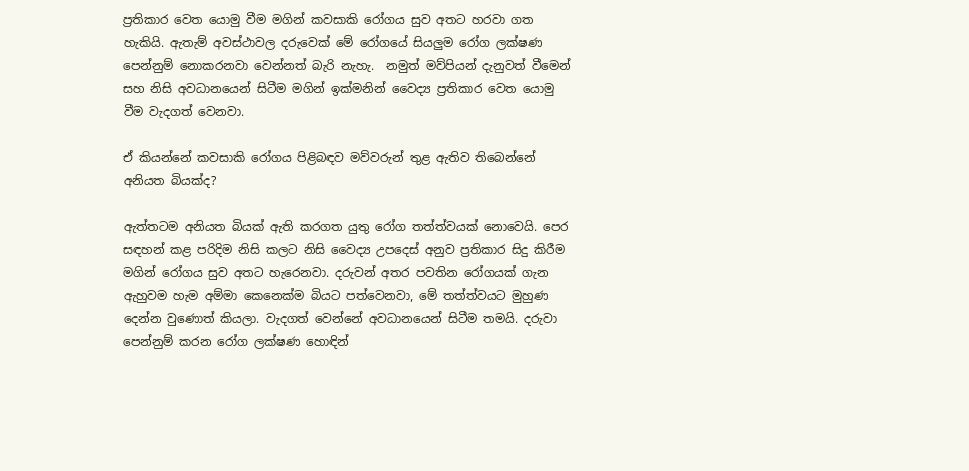ප්‍රතිකාර වෙත යොමු වීම මගින් කවසාකි රෝගය සුව අතට හරවා ගත හැකියි. ඇතැම් අවස්ථාවල දරුවෙක් මේ රෝගයේ සියලුම රෝග ලක්ෂණ පෙන්නුම් නොකරනවා වෙන්නත් බැරි නැහැ.  නමුත් මව්පියන් දැනුවත් වීමෙන් සහ නිසි අවධානයෙන් සිටීම මගින් ඉක්මනින් වෛද්‍ය ප්‍රතිකාර වෙත යොමු වීම වැදගත් වෙනවා.

ඒ කියන්නේ කවසාකි රෝගය පිළිබඳව මව්වරුන් තුළ ඇතිව තිබෙන්නේ අනියත බියක්ද?

ඇත්තටම අනියත බියක් ඇති කරගත යුතු රෝග තත්ත්වයක් නොවෙයි. පෙර සඳහන් කළ පරිදිම නිසි කලට නිසි වෛද්‍ය උපදෙස් අනුව ප්‍රතිකාර සිදු කිරීම මගින් රෝගය සුව අතට හැරෙනවා. දරුවන් අතර පවතින රෝගයක් ගැන ඇහුවම හැම අම්මා කෙනෙක්ම බියට පත්වෙනවා, මේ තත්ත්වයට මුහුණ දෙන්න වුණොත් කියලා. වැදගත් වෙන්නේ අවධානයෙන් සිටීම තමයි. දරුවා පෙන්නුම් කරන රෝග ලක්ෂණ හොඳින්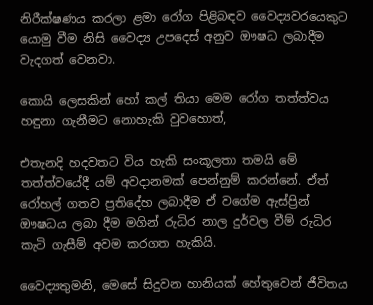නිරීක්ෂණය කරලා ළමා රෝග පිළිබඳව වෛද්‍යවරයෙකුට යොමු වීම නිසි වෛද්‍ය උපදෙස් අනුව ඖෂධ ලබාදීම වැදගත් වෙනවා.

කොයි ලෙසකින් හෝ කල් තියා මෙම රෝග තත්ත්වය හඳුනා ගැනීමට නොහැකි වුවහොත්,

එතැනදි හදවතට විය හැකි සංකූලතා තමයි මේ තත්ත්වයේදී යම් අවදානමක් පෙන්නුම් කරන්නේ. ඒත් රෝහල් ගතව ප්‍රතිදේහ ලබාදීම ඒ වගේම ඇස්ප්‍රින් ඖෂධය ලබා දීම මගින් රුධිර නාල දුර්වල වීම් රුධිර කැටි ගැසීම් අවම කරගත හැකියි.

වෛද්‍යතුමනි, මෙසේ සිදුවන හානියක් හේතුවෙන් ජීවිතය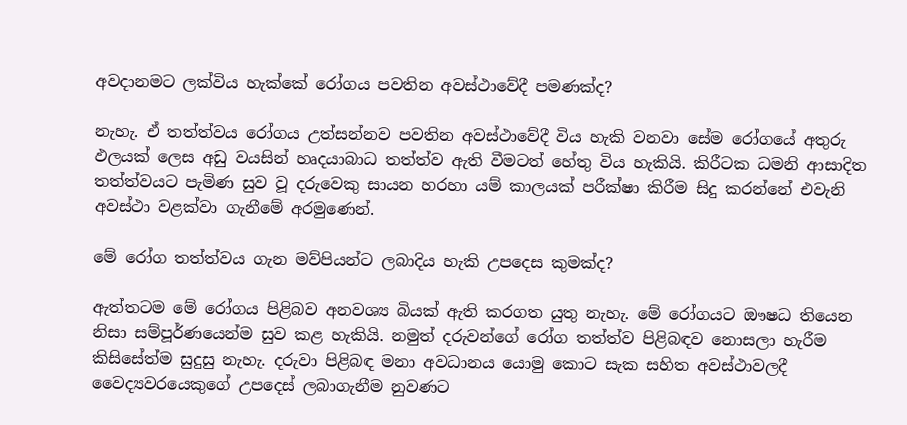අවදානමට ලක්විය හැක්කේ රෝගය පවතින අවස්ථාවේදී පමණක්ද?

නැහැ. ඒ තත්ත්වය රෝගය උත්සන්නව පවතින අවස්ථාවේදී විය හැකි වනවා සේම රෝගයේ අතුරු ඵලයක් ලෙස අඩු වයසින් හෘදයාබාධ තත්ත්ව ඇති වීමටත් හේතු විය හැකියි. කිරීටක ධමනි ආසාදිත තත්ත්වයට පැමිණ සුව වූ දරුවෙකු සායන හරහා යම් කාලයක් පරීක්ෂා කිරීම සිදු කරන්නේ එවැනි අවස්ථා වළක්වා ගැනීමේ අරමුණෙන්.

මේ රෝග තත්ත්වය ගැන මව්පියන්ට ලබාදිය හැකි උපදෙස කුමක්ද?

ඇත්තටම මේ රෝගය පිළිබව අනවශ්‍ය බියක් ඇති කරගත යුතු නැහැ. මේ රෝගයට ඖෂධ තියෙන නිසා සම්පූර්ණයෙන්ම සුව කළ හැකියි. නමුත් දරුවන්ගේ රෝග තත්ත්ව පිළිබඳව නොසලා හැරීම කිසිසේත්ම සුදුසු නැහැ. දරුවා පිළිබඳ මනා අවධානය යොමු කොට සැක සහිත අවස්ථාවලදී වෛද්‍යවරයෙකුගේ උපදෙස් ලබාගැනීම නුවණට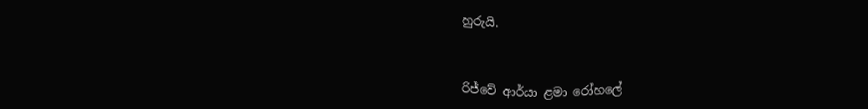හුරුයි.



රිජ්වේ ආර්යා ළමා රෝහලේ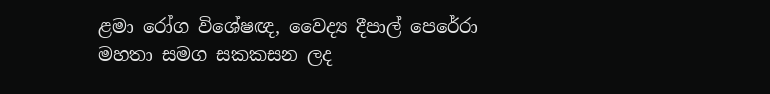ළමා රෝග විශේෂඥ, වෛද්‍ය දීපාල් පෙරේරා මහතා සමග සකකසන ලද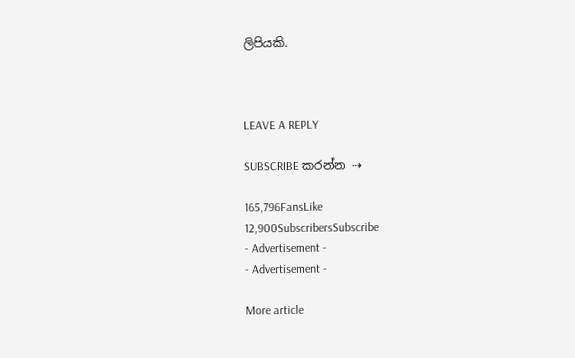ලිපියකි.



LEAVE A REPLY

SUBSCRIBE කරන්න ⇢

165,796FansLike
12,900SubscribersSubscribe
- Advertisement -
- Advertisement -

More article